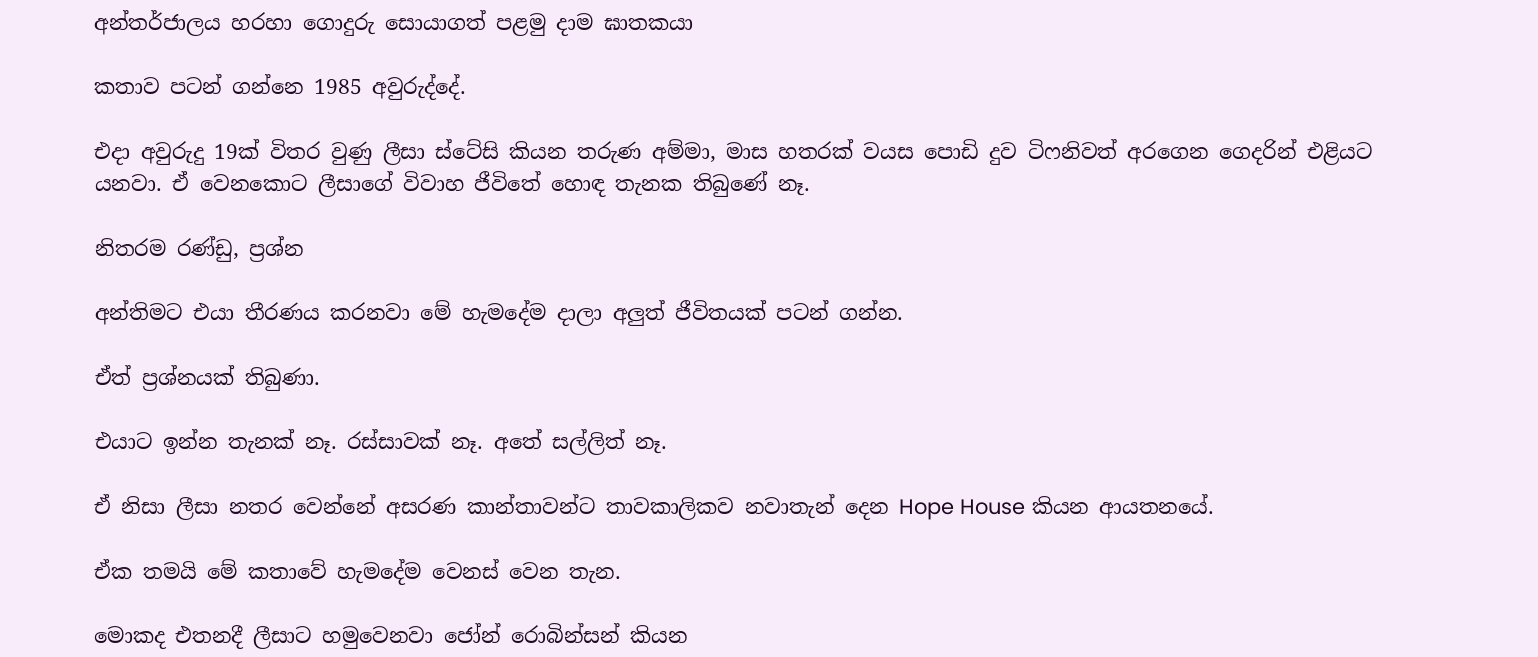අන්තර්ජාලය හරහා ගොදුරු සොයාගත් පළමු දාම ඝාතකයා

කතාව පටන් ගන්නෙ 1985 අවුරුද්දේ.

එදා අවුරුදු 19ක් විතර වුණු ලීසා ස්ටේසි කියන තරුණ අම්මා, මාස හතරක් වයස පොඩි දුව ටිෆනිවත් අරගෙන ගෙදරින් එළියට යනවා. ඒ වෙනකොට ලීසාගේ විවාහ ජීවිතේ හොඳ තැනක තිබුණේ නෑ.

නිතරම රණ්ඩු, ප්‍රශ්න

අන්තිමට එයා තීරණය කරනවා මේ හැමදේම දාලා අලුත් ජීවිතයක් පටන් ගන්න.

ඒත් ප්‍රශ්නයක් තිබුණා.

එයාට ඉන්න තැනක් නෑ. රස්සාවක් නෑ. අතේ සල්ලිත් නෑ.

ඒ නිසා ලීසා නතර වෙන්නේ අසරණ කාන්තාවන්ට තාවකාලිකව නවාතැන් දෙන Hope House කියන ආයතනයේ.

ඒක තමයි මේ කතාවේ හැමදේම වෙනස් වෙන තැන.

මොකද එතනදී ලීසාට හමුවෙනවා ජෝන් රොබින්සන් කියන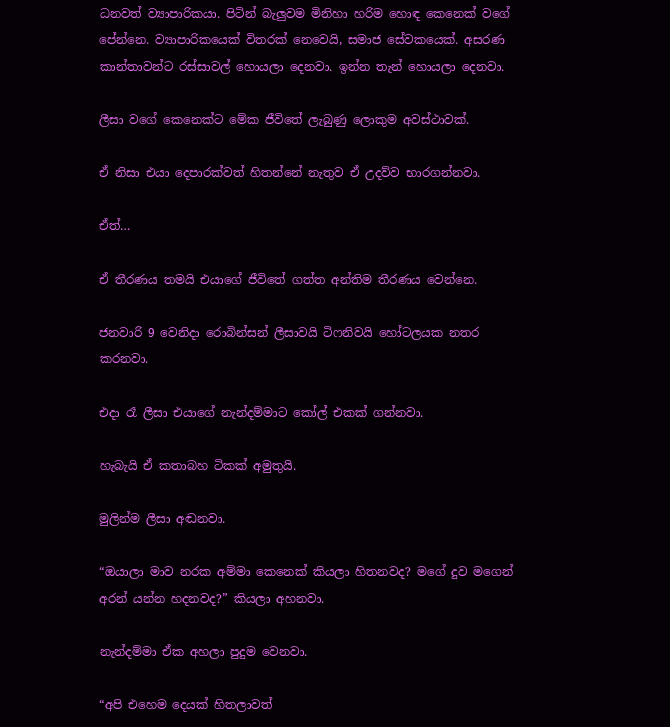ධනවත් ව්‍යාපාරිකයා. පිටින් බැලුවම මිනිහා හරිම හොඳ කෙනෙක් වගේ පේන්නෙ. ව්‍යාපාරිකයෙක් විතරක් නෙවෙයි, සමාජ සේවකයෙක්. අසරණ කාන්තාවන්ට රස්සාවල් හොයලා දෙනවා. ඉන්න තැන් හොයලා දෙනවා.

ලීසා වගේ කෙනෙක්ට මේක ජීවිතේ ලැබුණු ලොකුම අවස්ථාවක්.

ඒ නිසා එයා දෙපාරක්වත් හිතන්නේ නැතුව ඒ උදව්ව භාරගන්නවා.

ඒත්…

ඒ තීරණය තමයි එයාගේ ජීවිතේ ගත්ත අන්තිම තීරණය වෙන්නෙ.

ජනවාරි 9 වෙනිදා රොබින්සන් ලීසාවයි ටිෆනිවයි හෝටලයක නතර කරනවා.

එදා රෑ ලීසා එයාගේ නැන්දම්මාට කෝල් එකක් ගන්නවා.

හැබැයි ඒ කතාබහ ටිකක් අමුතුයි.

මුලින්ම ලීසා අඬනවා.

“ඔයාලා මාව නරක අම්මා කෙනෙක් කියලා හිතනවද? මගේ දුව මගෙන් අරන් යන්න හදනවද?” කියලා අහනවා.

නැන්දම්මා ඒක අහලා පුදුම වෙනවා.

“අපි එහෙම දෙයක් හිතලාවත්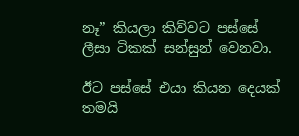නෑ” කියලා කිව්වට පස්සේ ලීසා ටිකක් සන්සුන් වෙනවා.

ඊට පස්සේ එයා කියන දෙයක් තමයි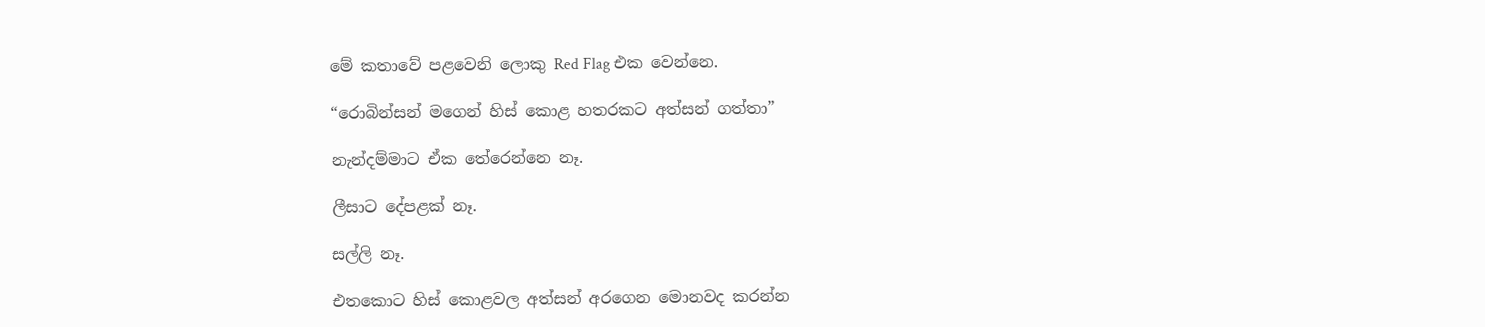මේ කතාවේ පළවෙනි ලොකු Red Flag එක වෙන්නෙ.

“රොබින්සන් මගෙන් හිස් කොළ හතරකට අත්සන් ගත්තා”

නැන්දම්මාට ඒක තේරෙන්නෙ නෑ.

ලීසාට දේපළක් නෑ.

සල්ලි නෑ.

එතකොට හිස් කොළවල අත්සන් අරගෙන මොනවද කරන්න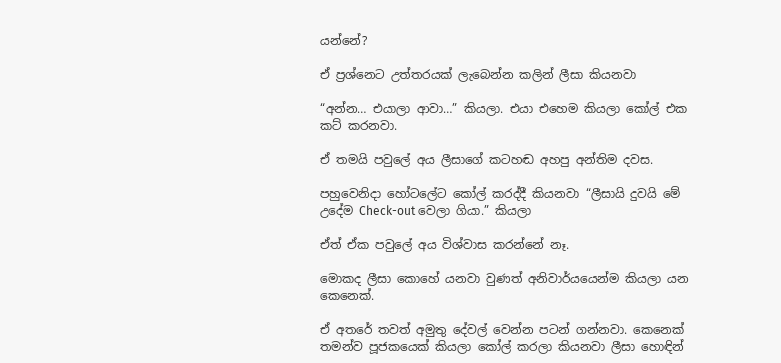යන්නේ?

ඒ ප්‍රශ්නෙට උත්තරයක් ලැබෙන්න කලින් ලීසා කියනවා

“අන්න… එයාලා ආවා…” කියලා. එයා එහෙම කියලා කෝල් එක කට් කරනවා.

ඒ තමයි පවුලේ අය ලීසාගේ කටහඬ අහපු අන්තිම දවස.

පහුවෙනිදා හෝටලේට කෝල් කරද්දී කියනවා “ලීසායි දුවයි මේ උදේම Check-out වෙලා ගියා.” කියලා

ඒත් ඒක පවුලේ අය විශ්වාස කරන්නේ නෑ.

මොකද ලීසා කොහේ යනවා වුණත් අනිවාර්යයෙන්ම කියලා යන කෙනෙක්.

ඒ අතරේ තවත් අමුතු දේවල් වෙන්න පටන් ගන්නවා. කෙනෙක් තමන්ව පූජකයෙක් කියලා කෝල් කරලා කියනවා ලීසා හොඳින්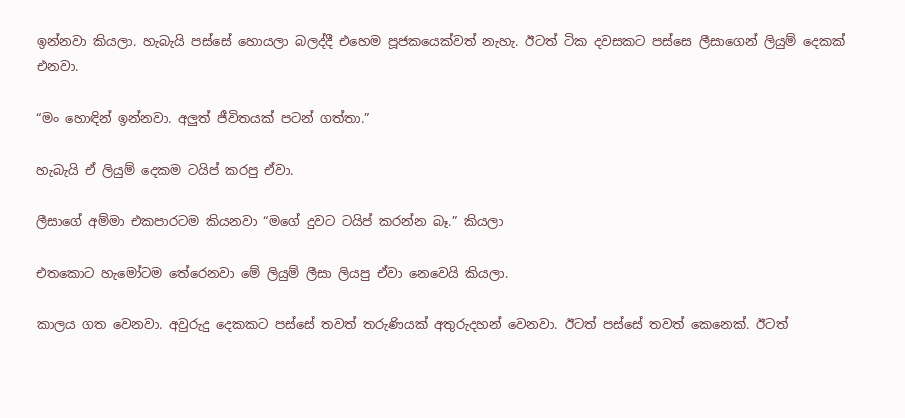ඉන්නවා කියලා. හැබැයි පස්සේ හොයලා බලද්දී එහෙම පූජකයෙක්වත් නැහැ. ඊටත් ටික දවසකට පස්සෙ ලීසාගෙන් ලියුම් දෙකක් එනවා.

“මං හොඳින් ඉන්නවා. අලුත් ජීවිතයක් පටන් ගත්තා.”

හැබැයි ඒ ලියුම් දෙකම ටයිප් කරපු ඒවා.

ලීසාගේ අම්මා එකපාරටම කියනවා “මගේ දුවට ටයිප් කරන්න බෑ.” කියලා

එතකොට හැමෝටම තේරෙනවා මේ ලියුම් ලීසා ලියපු ඒවා නෙවෙයි කියලා.

කාලය ගත වෙනවා. අවුරුදු දෙකකට පස්සේ තවත් තරුණියක් අතුරුදහන් වෙනවා. ඊටත් පස්සේ තවත් කෙනෙක්. ඊටත්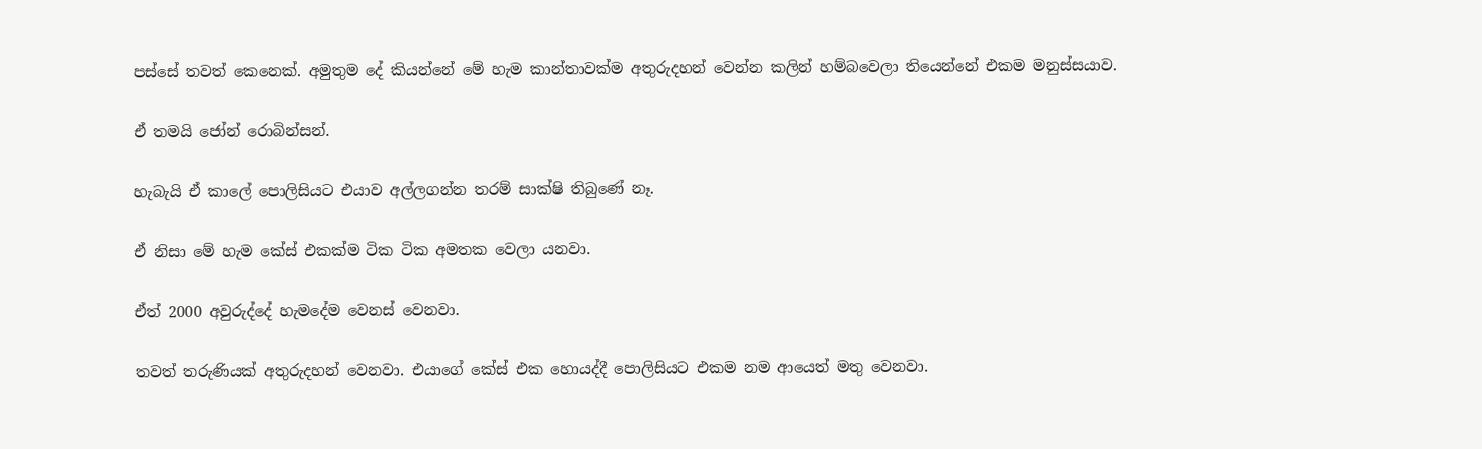පස්සේ තවත් කෙනෙක්. අමුතුම දේ කියන්නේ මේ හැම කාන්තාවක්ම අතුරුදහන් වෙන්න කලින් හම්බවෙලා තියෙන්නේ එකම මනුස්සයාව.

ඒ තමයි ජෝන් රොබින්සන්.

හැබැයි ඒ කාලේ පොලිසියට එයාව අල්ලගන්න තරම් සාක්ෂි තිබුණේ නෑ.

ඒ නිසා මේ හැම කේස් එකක්ම ටික ටික අමතක වෙලා යනවා.

ඒත් 2000 අවුරුද්දේ හැමදේම වෙනස් වෙනවා.

තවත් තරුණියක් අතුරුදහන් වෙනවා. එයාගේ කේස් එක හොයද්දී පොලිසියට එකම නම ආයෙත් මතු වෙනවා.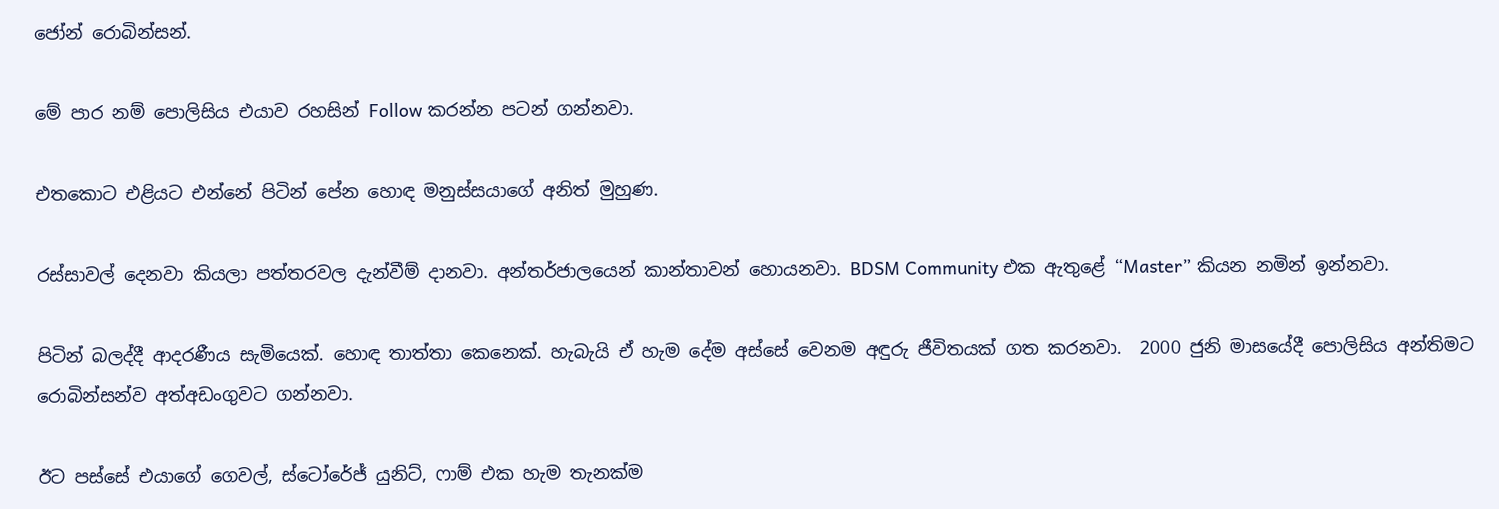ජෝන් රොබින්සන්.

මේ පාර නම් පොලිසිය එයාව රහසින් Follow කරන්න පටන් ගන්නවා.

එතකොට එළියට එන්නේ පිටින් පේන හොඳ මනුස්සයාගේ අනිත් මුහුණ.

රස්සාවල් දෙනවා කියලා පත්තරවල දැන්වීම් දානවා. අන්තර්ජාලයෙන් කාන්තාවන් හොයනවා. BDSM Community එක ඇතුළේ “Master” කියන නමින් ඉන්නවා.

පිටින් බලද්දී ආදරණීය සැමියෙක්. හොඳ තාත්තා කෙනෙක්. හැබැයි ඒ හැම දේම අස්සේ වෙනම අඳුරු ජීවිතයක් ගත කරනවා.  2000 ජුනි මාසයේදී පොලිසිය අන්තිමට රොබින්සන්ව අත්අඩංගුවට ගන්නවා.

ඊට පස්සේ එයාගේ ගෙවල්, ස්ටෝරේජ් යුනිට්, ෆාම් එක හැම තැනක්ම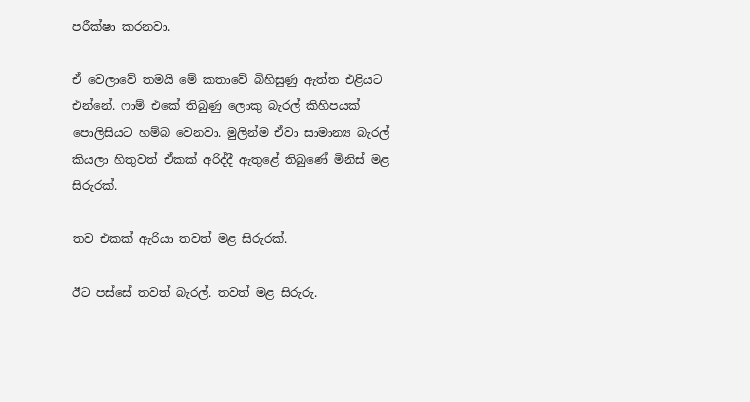පරීක්ෂා කරනවා.

ඒ වෙලාවේ තමයි මේ කතාවේ බිහිසුණු ඇත්ත එළියට එන්නේ. ෆාම් එකේ තිබුණු ලොකු බැරල් කිහිපයක් පොලිසියට හම්බ වෙනවා. මුලින්ම ඒවා සාමාන්‍ය බැරල් කියලා හිතුවත් ඒකක් අරිද්දී ඇතුළේ තිබුණේ මිනිස් මළ සිරුරක්.

තව එකක් ඇරියා තවත් මළ සිරුරක්.

ඊට පස්සේ තවත් බැරල්. තවත් මළ සිරුරු.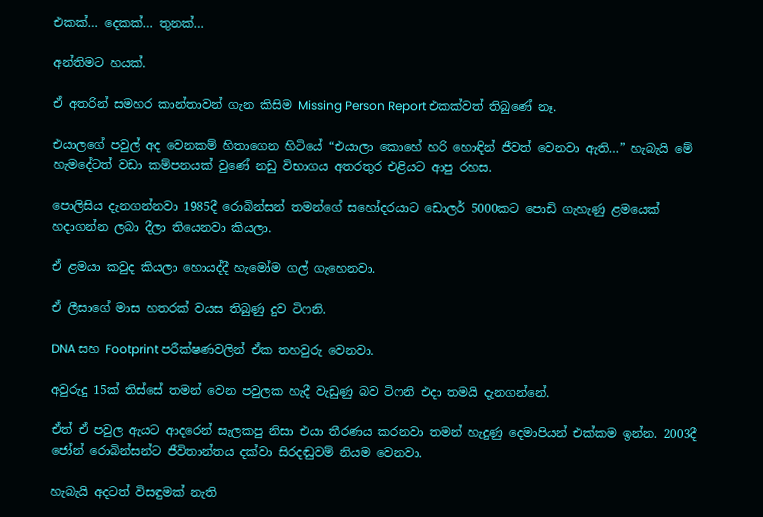එකක්… දෙකක්… තුනක්…

අන්තිමට හයක්.

ඒ අතරින් සමහර කාන්තාවන් ගැන කිසිම Missing Person Report එකක්වත් තිබුණේ නෑ.

එයාලගේ පවුල් අද වෙනකම් හිතාගෙන හිටියේ “එයාලා කොහේ හරි හොඳින් ජීවත් වෙනවා ඇති…” හැබැයි මේ හැමදේටත් වඩා කම්පනයක් වුණේ නඩු විභාගය අතරතුර එළියට ආපු රහස.

පොලිසිය දැනගන්නවා 1985දී රොබින්සන් තමන්ගේ සහෝදරයාට ඩොලර් 5000කට පොඩි ගැහැණු ළමයෙක් හදාගන්න ලබා දීලා තියෙනවා කියලා.

ඒ ළමයා කවුද කියලා හොයද්දී හැමෝම ගල් ගැහෙනවා.

ඒ ලීසාගේ මාස හතරක් වයස තිබුණු දුව ටිෆනි.

DNA සහ Footprint පරීක්ෂණවලින් ඒක තහවුරු වෙනවා.

අවුරුදු 15ක් තිස්සේ තමන් වෙන පවුලක හැදී වැඩුණු බව ටිෆනි එදා තමයි දැනගන්නේ.

ඒත් ඒ පවුල ඇයට ආදරෙන් සැලකපු නිසා එයා තීරණය කරනවා තමන් හැදුණු දෙමාපියන් එක්කම ඉන්න. 2003දී ජෝන් රොබින්සන්ට ජීවිතාන්තය දක්වා සිරදඬුවම් නියම වෙනවා.

හැබැයි අදටත් විසඳුමක් නැති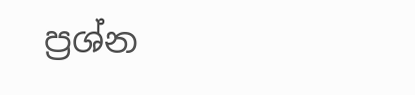ප්‍රශ්න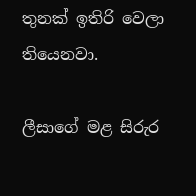තුනක් ඉතිරි වෙලා තියෙනවා.

ලීසාගේ මළ සිරුර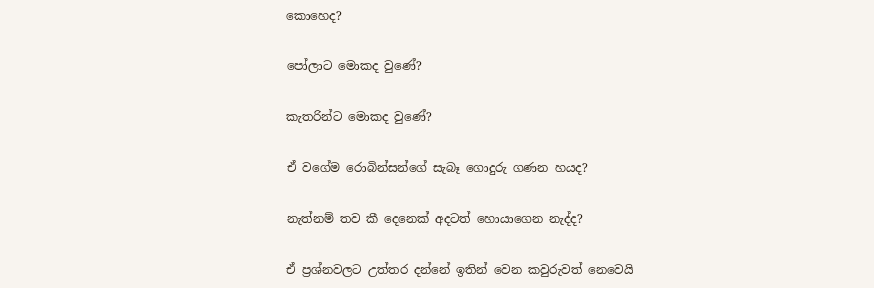කොහෙද?

පෝලාට මොකද වුණේ?

කැතරින්ට මොකද වුණේ?

ඒ වගේම රොබින්සන්ගේ සැබෑ ගොදුරු ගණන හයද?

නැත්නම් තව කී දෙනෙක් අදටත් හොයාගෙන නැද්ද?

ඒ ප්‍රශ්නවලට උත්තර දන්නේ ඉතින් වෙන කවුරුවත් නෙවෙයි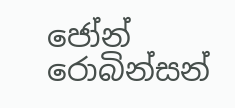ජෝන් රොබින්සන්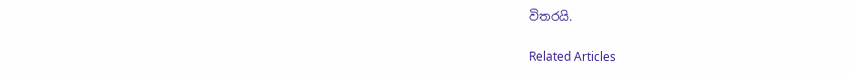විතරයි.

Related Articles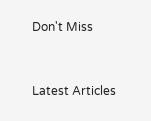Don't Miss


Latest Articles